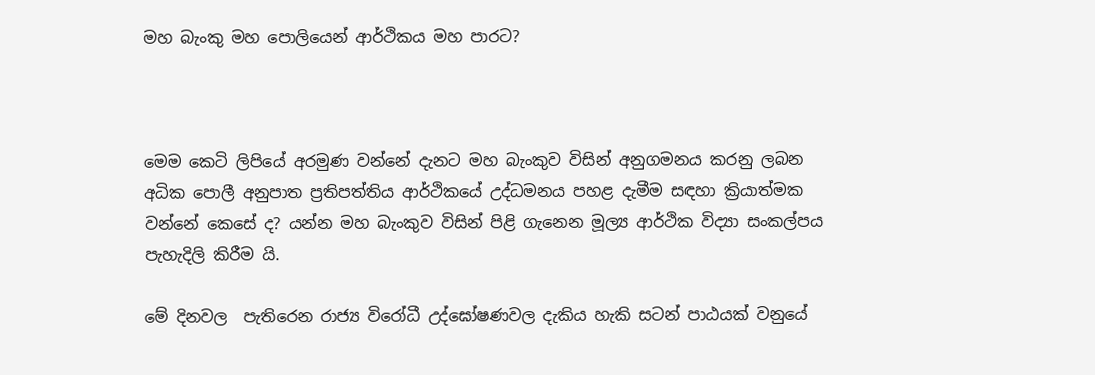මහ බැංකු මහ පොලියෙන් ආර්ථිකය මහ පාරට?



මෙම කෙටි ලිපියේ අරමුණ වන්නේ දැනට මහ බැංකුව විසින් අනුගමනය කරනු ලබන අධික පොලී අනුපාත ප්‍රතිපත්තිය ආර්ථිකයේ උද්ධමනය පහළ දැමීම සඳහා ක්‍රියාත්මක වන්නේ කෙසේ ද? යන්න මහ බැංකුව විසින් පිළි ගැනෙන මූල්‍ය ආර්ථික විද්‍යා සංකල්පය පැහැදිලි කිරීම යි.

මේ දිනවල  පැතිරෙන රාජ්‍ය විරෝධී උද්ඝෝෂණවල දැකිය හැකි සටන් පාඨයක් වනුයේ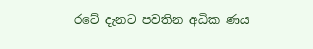රටේ දැනට පවතින අධික ණය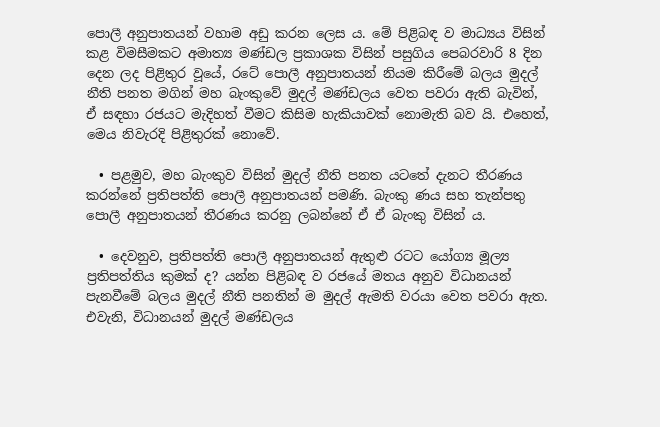පොලී අනුපාතයන් වහාම අඩු කරන ලෙස ය. මේ පිළිබඳ ව මාධ්‍යය විසින්  කළ විමසීමකට අමාත්‍ය මණ්ඩල ප්‍රකාශක විසින් පසුගිය පෙබරවාරි 8 දින දෙන ලද පිළිතුර වූයේ, රටේ පොලී අනුපාතයන් නියම කිරීමේ බලය මුදල් නීති පනත මගින් මහ බැංකුවේ මුදල් මණ්ඩලය වෙත පවරා ඇති බැවින්, ඒ සඳහා රජයට මැදිහත් වීමට කිසිම හැකියාවක් නොමැති බව යි. එහෙත්, මෙය නිවැරදි පිළිතුරක් නොවේ.

  • පළමුව, මහ බැංකුව විසින් මුදල් නීති පනත යටතේ දැනට තීරණය කරන්නේ ප්‍රතිපත්ති පොලී අනුපාතයන් පමණි. බැංකු ණය සහ තැන්පතු පොලී අනුපාතයන් තීරණය කරනු ලබන්නේ ඒ ඒ බැංකු විසින් ය.

  • දෙවනුව, ප්‍රතිපත්ති පොලී අනුපාතයන් ඇතුළු රටට යෝග්‍ය මූල්‍ය ප්‍රතිපත්තිය කුමක් ද? යන්න පිළිබඳ ව රජයේ මතය අනුව විධානයන් පැනවීමේ බලය මුදල් නීති පනතින් ම මුදල් ඇමති වරයා වෙත පවරා ඇත. එවැනි, විධානයන් මුදල් මණ්ඩලය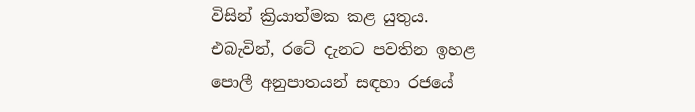විසින් ක්‍රියාත්මක කළ යුතුය. එබැවින්, රටේ දැනට පවතින ඉහළ පොලී අනුපාතයන් සඳහා රජයේ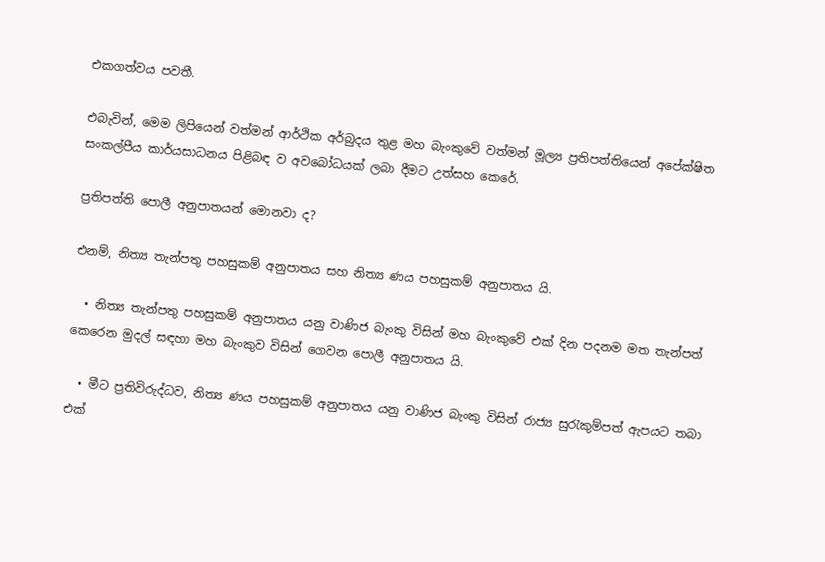එකගත්වය පවතී.

එබැවින්, මෙම ලිපියෙන් වත්මන් ආර්ථික අර්බුදය තුළ මහ බැංකුවේ වත්මන් මූල්‍ය ප්‍රතිපත්තියෙන් අපේක්ෂිත සංකල්පීය කාර්යසාධනය පිළිබඳ ව අවබෝධයක් ලබා දීමට උත්සහ කෙරේ.

ප්‍රතිපත්ති පොලී අනුපාතයන් මොනවා ද?

එනම්, නිත්‍ය තැන්පතු පහසුකම් අනුපාතය සහ නිත්‍ය ණය පහසුකම් අනුපාතය යි.

  • නිත්‍ය තැන්පතු පහසුකම් අනුපාතය යනු වාණිජ බැංකු විසින් මහ බැංකුවේ එක් දින පදනම මත තැන්පත් කෙරෙන මුදල් සඳහා මහ බැංකුව විසින් ගෙවන පොලී අනුපාතය යි.

  • මීට ප්‍රතිවිරුද්ධව, නිත්‍ය ණය පහසුකම් අනුපාතය යනු වාණිජ බැංකු විසින් රාජ්‍ය සුරැකුම්පත් ඇපයට තබා එක්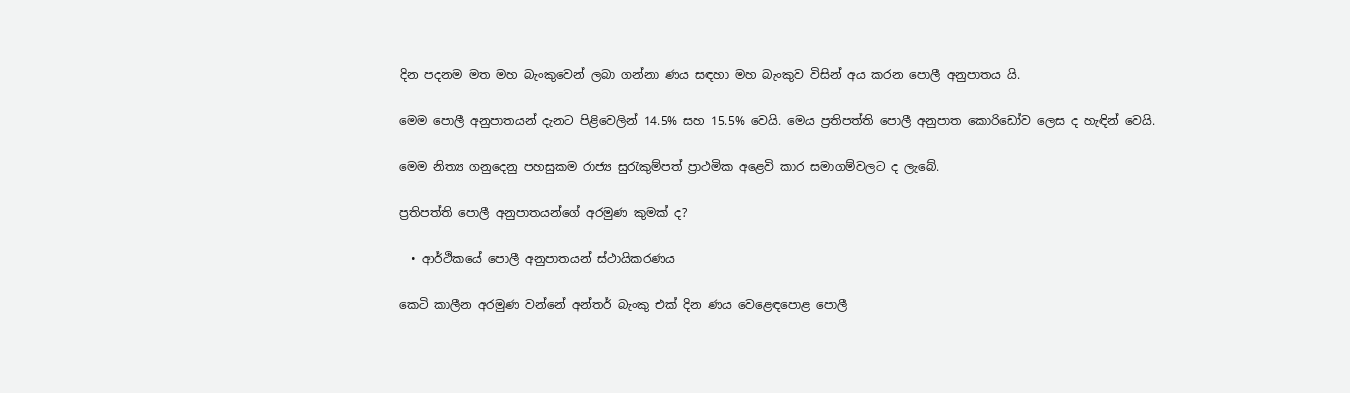දින පදනම මත මහ බැංකුවෙන් ලබා ගන්නා ණය සඳහා මහ බැංකුව විසින් අය කරන පොලී අනුපාතය යි.

මෙම පොලී අනුපාතයන් දැනට පිළිවෙලින් 14.5% සහ 15.5% වෙයි. මෙය ප්‍රතිපත්ති පොලී අනුපාත කොරිඩෝව ලෙස ද හැඳින් වෙයි.

මෙම නිත්‍ය ගනුදෙනු පහසුකම රාජ්‍ය සුරැකුම්පත් ප්‍රාථමික අළෙවි කාර සමාගම්වලට ද ලැබේ.

ප්‍රතිපත්ති පොලී අනුපාතයන්ගේ අරමුණ කුමක් ද?

  • ආර්ථිකයේ පොලී අනුපාතයන් ස්ථායිකරණය

කෙටි කාලීන අරමුණ වන්නේ අන්තර් බැංකු එක් දින ණය වෙළෙඳපොළ පොලී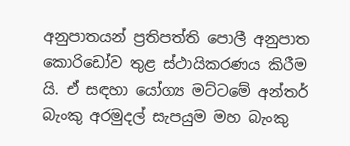අනුපාතයන් ප්‍රතිපත්ති පොලී අනුපාත කොරිඩෝව තුළ ස්ථායිකරණය කිරීම යි. ඒ සඳහා යෝග්‍ය මට්ටමේ අන්තර් බැංකු අරමුදල් සැපයුම මහ බැංකු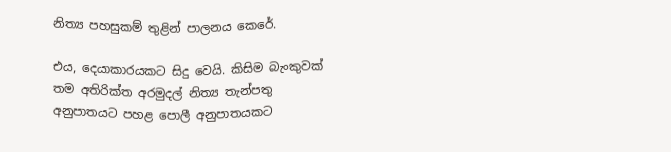නිත්‍ය පහසුකම් තුළින් පාලනය කෙරේ.

එය, දෙයාකාරයකට සිදු වෙයි. කිසිම බැංකුවක් තම අතිරික්ත අරමුදල් නිත්‍ය තැන්පතු අනුපාතයට පහළ පොලී අනුපාතයකට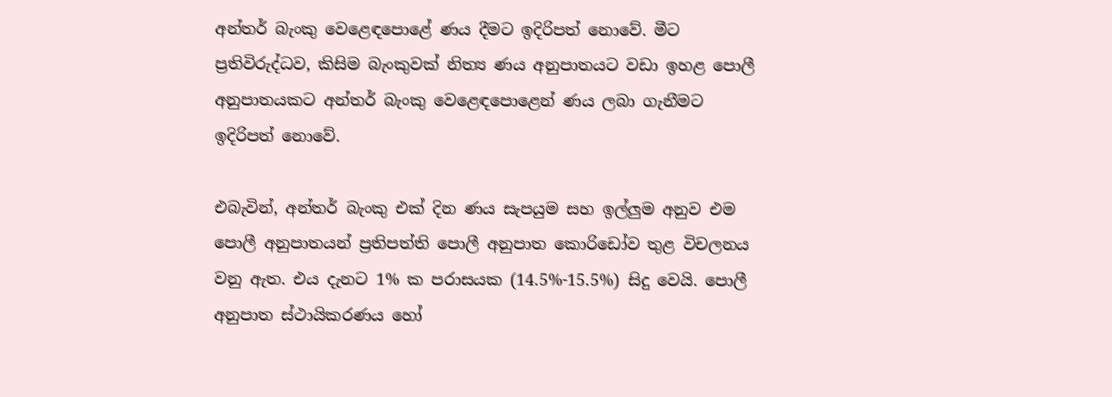අන්තර් බැංකු වෙළෙඳපොළේ ණය දීමට ඉදිරිපත් නොවේ. මීට ප්‍රතිවිරුද්ධව, කිසිම බැංකුවක් නිත්‍ය ණය අනුපාතයට වඩා ඉහළ පොලී අනුපාතයකට අන්තර් බැංකු වෙළෙඳපොළෙන් ණය ලබා ගැනීමට ඉදිරිපත් නොවේ.

එබැවින්, අන්තර් බැංකු එක් දින ණය සැපයුම සහ ඉල්ලුම අනුව එම පොලී අනුපාතයන් ප්‍රතිපත්ති පොලී අනුපාත කොරිඩෝව තුළ විචලනය වනු ඇත. එය දැනට 1% ක පරාසයක (14.5%-15.5%) සිදු වෙයි. පොලී අනුපාත ස්ථායිකරණය හෝ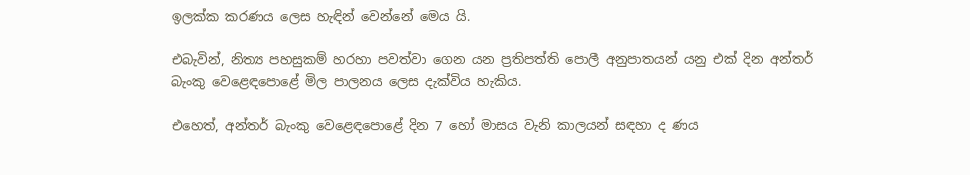ඉලක්ක කරණය ලෙස හැඳින් වෙන්නේ මෙය යි.

එබැවින්, නිත්‍ය පහසුකම් හරහා පවත්වා ගෙන යන ප්‍රතිපත්ති පොලී අනුපාතයන් යනු එක් දින අන්තර් බැංකු වෙළෙඳපොළේ මිල පාලනය ලෙස දැක්විය හැකිය.

එහෙත්, අන්තර් බැංකු වෙළෙඳපොළේ දින 7 හෝ මාසය වැනි කාලයන් සඳහා ද ණය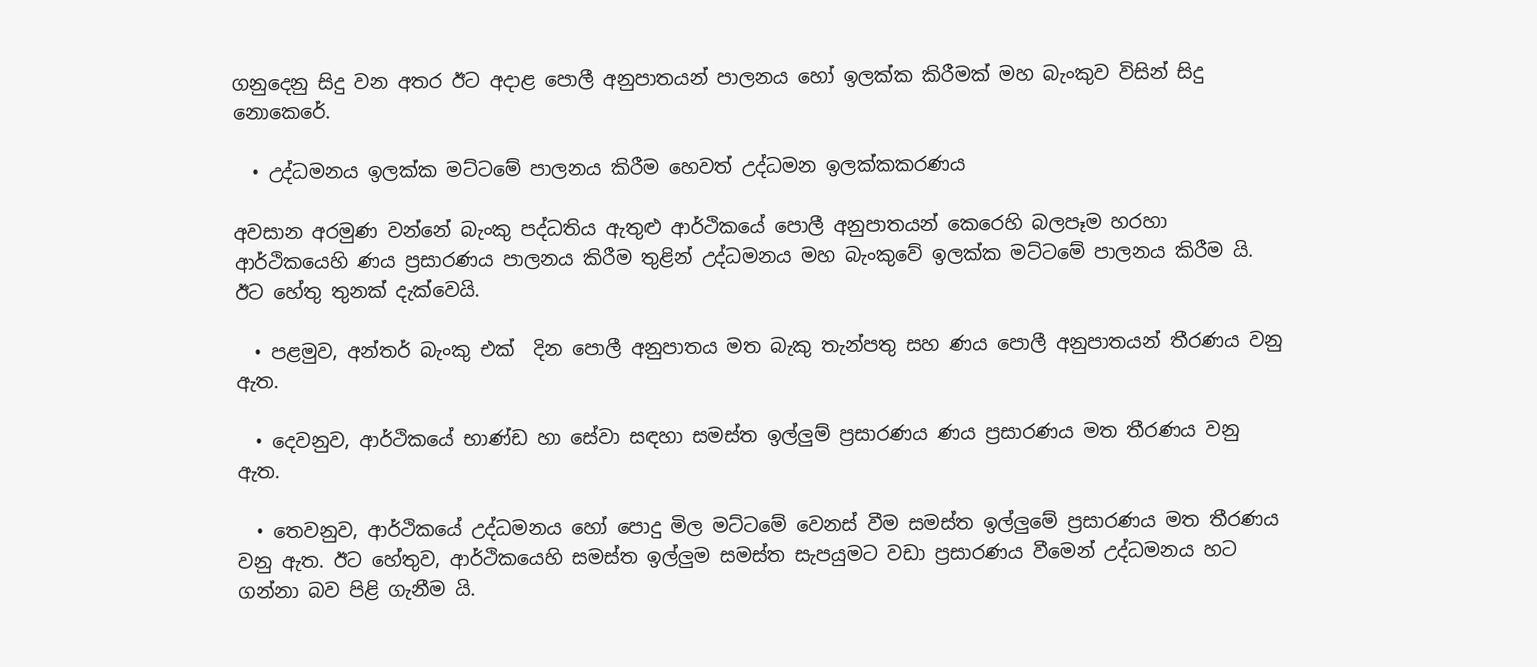ගනුදෙනු සිදු වන අතර ඊට අදාළ පොලී අනුපාතයන් පාලනය හෝ ඉලක්ක කිරීමක් මහ බැංකුව විසින් සිදු නොකෙරේ.

  • උද්ධමනය ඉලක්ක මට්ටමේ පාලනය කිරීම හෙවත් උද්ධමන ඉලක්කකරණය

අවසාන අරමුණ වන්නේ බැංකු පද්ධතිය ඇතුළු ආර්ථිකයේ පොලී අනුපාතයන් කෙරෙහි බලපෑම හරහා ආර්ථිකයෙහි ණය ප්‍රසාරණය පාලනය කිරීම තුළින් උද්ධමනය මහ බැංකුවේ ඉලක්ක මට්ටමේ පාලනය කිරීම යි. ඊට හේතු තුනක් දැක්වෙයි.

  • පළමුව, අන්තර් බැංකු එක්  දින පොලී අනුපාතය මත බැකු තැන්පතු සහ ණය පොලී අනුපාතයන් තීරණය වනු ඇත.

  • දෙවනුව, ආර්ථිකයේ භාණ්ඩ හා සේවා සඳහා සමස්ත ඉල්ලුම් ප්‍රසාරණය ණය ප්‍රසාරණය මත තීරණය වනු ඇත.

  • තෙවනුව, ආර්ථිකයේ උද්ධමනය හෝ පොදු මිල මට්ටමේ වෙනස් වීම සමස්ත ඉල්ලුමේ ප්‍රසාරණය මත තීරණය වනු ඇත. ඊට හේතුව, ආර්ථිකයෙහි සමස්ත ඉල්ලුම සමස්ත සැපයුමට වඩා ප්‍රසාරණය වීමෙන් උද්ධමනය හට ගන්නා බව පිළි ගැනීම යි.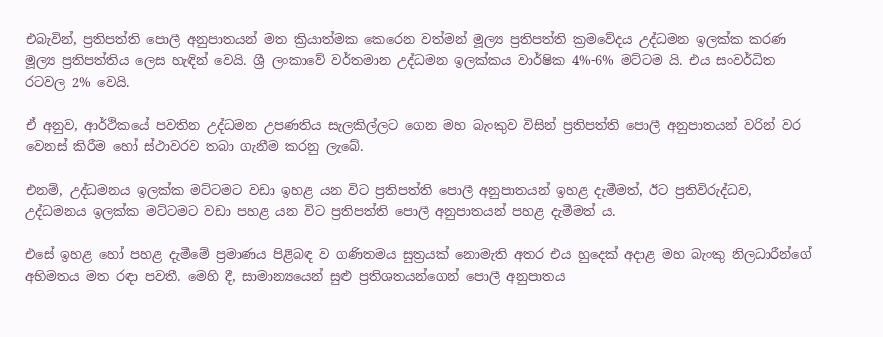එබැවින්, ප්‍රතිපත්ති පොලී අනුපාතයන් මත ක්‍රියාත්මක කෙරෙන වත්මන් මූල්‍ය ප්‍රතිපත්ති ක්‍රමවේදය උද්ධමන ඉලක්ක කරණ මූල්‍ය ප්‍රතිපත්තිය ලෙස හැඳින් වෙයි. ශ්‍රී ලංකාවේ වර්තමාන උද්ධමන ඉලක්කය වාර්ෂික 4%-6% මට්ටම යි. එය සංවර්ධිත රටවල 2% වෙයි.

ඒ අනුව, ආර්ථිකයේ පවතින උද්ධමන උපණතිය සැලකිල්ලට ගෙන මහ බැංකුව විසින් ප්‍රතිපත්ති පොලී අනුපාතයන් වරින් වර වෙනස් කිරීම හෝ ස්ථාවරව තබා ගැනීම කරනු ලැබේ.

එනම්, උද්ධමනය ඉලක්ක මට්ටමට වඩා ඉහළ යන විට ප්‍රතිපත්ති පොලී අනුපාතයන් ඉහළ දැමීමත්, ඊට ප්‍රතිවිරුද්ධව, උද්ධමනය ඉලක්ක මට්ටමට වඩා පහළ යන විට ප්‍රතිපත්ති පොලී අනුපාතයන් පහළ දැමීමත් ය.

එසේ ඉහළ හෝ පහළ දැමීමේ ප්‍රමාණය පිළිබඳ ව ගණිතමය සුත්‍රයක් නොමැති අතර එය හුදෙක් අදාළ මහ බැංකු නිලධාරීන්ගේ අභිමතය මත රඳා පවතී. මෙහි දී, සාමාන්‍යයෙන් සුළු ප්‍රතිශතයන්ගෙන් පොලී අනුපාතය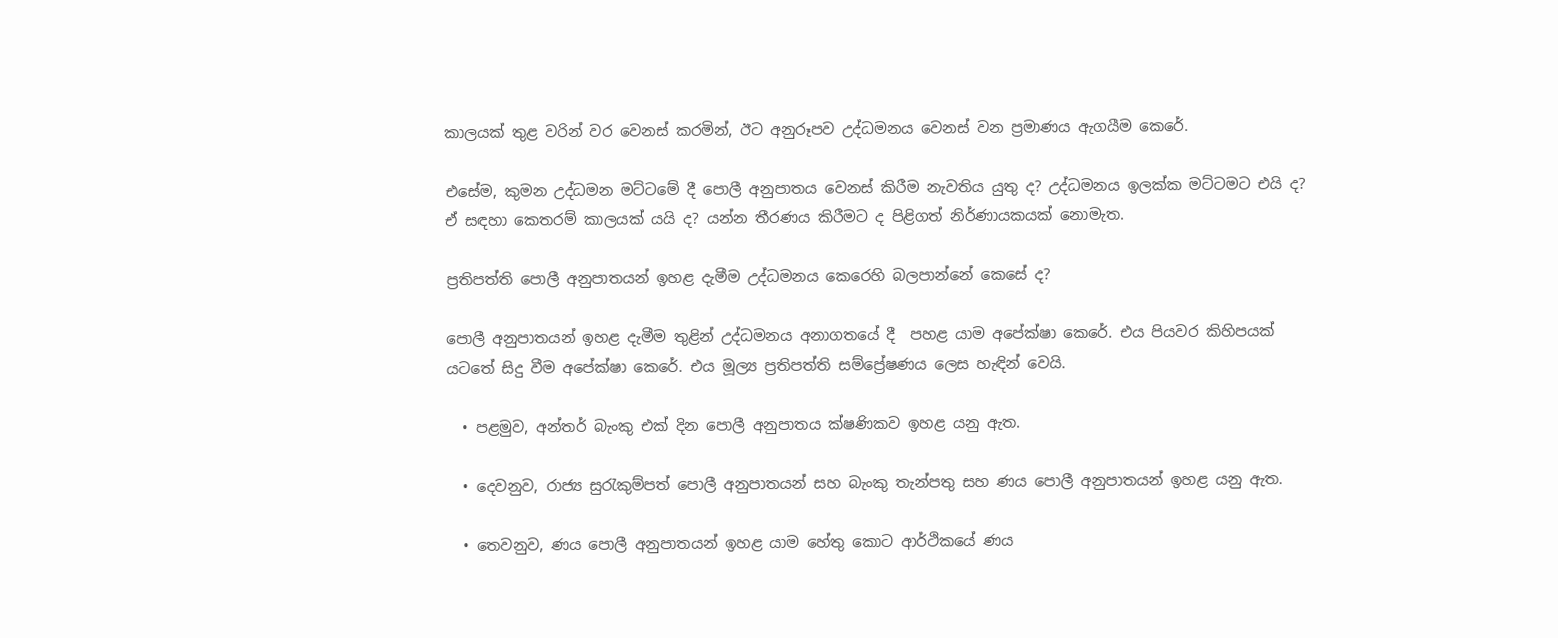කාලයක් තුළ වරින් වර වෙනස් කරමින්, ඊට අනුරූපව උද්ධමනය වෙනස් වන ප්‍රමාණය ඇගයීම කෙරේ.

එසේම, කුමන උද්ධමන මට්ටමේ දී පොලී අනුපාතය වෙනස් කිරීම නැවතිය යුතු ද? උද්ධමනය ඉලක්ක මට්ටමට එයි ද? ඒ සඳහා කෙතරම් කාලයක් යයි ද? යන්න තීරණය කිරීමට ද පිළිගත් නිර්ණායකයක් නොමැත.

ප්‍රතිපත්ති පොලී අනුපාතයන් ඉහළ දැමීම උද්ධමනය කෙරෙහි බලපාන්නේ කෙසේ ද?

පොලී අනුපාතයන් ඉහළ දැමීම තුළින් උද්ධමනය අනාගතයේ දී  පහළ යාම අපේක්ෂා කෙරේ. එය පියවර කිහිපයක් යටතේ සිදු වීම අපේක්ෂා කෙරේ. එය මූල්‍ය ප්‍රතිපත්ති සම්ප්‍රේෂණය ලෙස හැඳින් වෙයි.

  • පළමුව, අන්තර් බැංකු එක් දින පොලී අනුපාතය ක්ෂණිකව ඉහළ යනු ඇත.

  • දෙවනුව, රාජ්‍ය සුරැකුම්පත් පොලී අනුපාතයන් සහ බැංකු තැන්පතු සහ ණය පොලී අනුපාතයන් ඉහළ යනු ඇත.

  • තෙවනුව, ණය පොලී අනුපාතයන් ඉහළ යාම හේතු කොට ආර්ථිකයේ ණය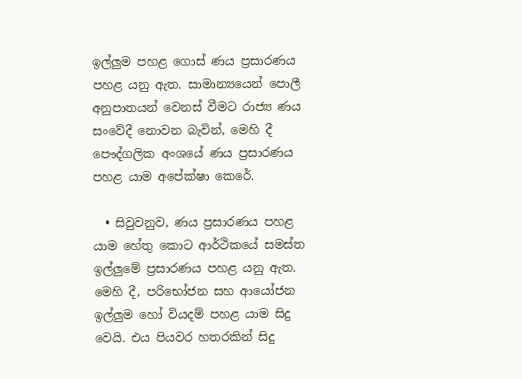ඉල්ලුම පහළ ගොස් ණය ප්‍රසාරණය පහළ යනු ඇත. සාමාන්‍යයෙන් පොලී අනුපාතයන් වෙනස් වීමට රාජ්‍ය ණය සංවේදී නොවන බැවින්, මෙහි දී පෞද්ගලික අංශයේ ණය ප්‍රසාරණය පහළ යාම අපේක්ෂා කෙරේ.

  • සිවුවනුව, ණය ප්‍රසාරණය පහළ යාම හේතු කොට ආර්ථිකයේ සමස්ත ඉල්ලුමේ ප්‍රසාරණය පහළ යනු ඇත. මෙහි දී, පරිභෝජන සහ ආයෝජන ඉල්ලුම හෝ වියදම් පහළ යාම සිදු වෙයි. එය පියවර හතරකින් සිදු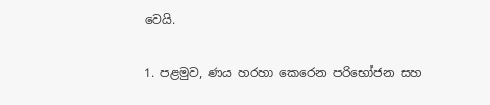වෙයි.

1. පළමුව, ණය හරහා කෙරෙන පරිභෝජන සහ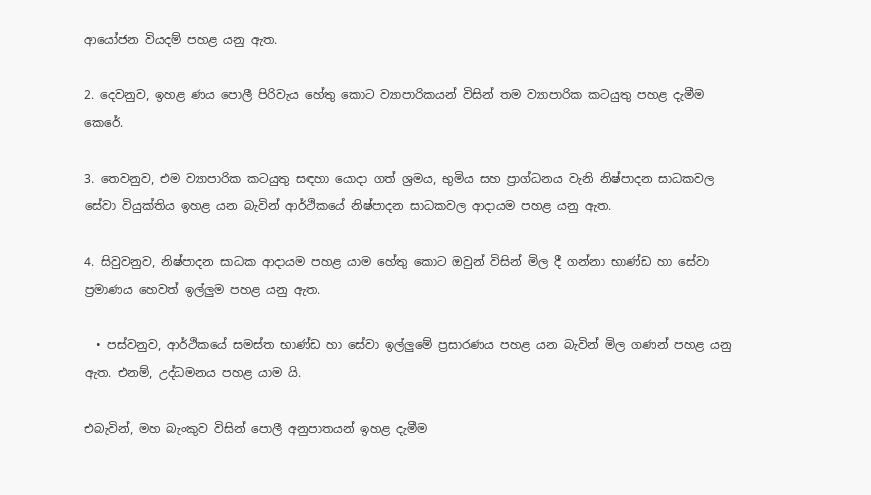ආයෝජන වියදම් පහළ යනු ඇත.

2. දෙවනුව, ඉහළ ණය පොලී පිරිවැය හේතු කොට ව්‍යාපාරිකයන් විසින් තම ව්‍යාපාරික කටයුතු පහළ දැමීම කෙරේ.

3. තෙවනුව, එම ව්‍යාපාරික කටයුතු සඳහා යොදා ගත් ශ්‍රමය, භුමිය සහ ප්‍රාග්ධනය වැනි නිෂ්පාදන සාධකවල සේවා වියුක්තිය ඉහළ යන බැවින් ආර්ථිකයේ නිෂ්පාදන සාධකවල ආදායම පහළ යනු ඇත.

4. සිවුවනුව, නිෂ්පාදන සාධක ආදායම පහළ යාම හේතු කොට ඔවුන් විසින් මිල දී ගන්නා භාණ්ඩ හා සේවා ප්‍රමාණය හෙවත් ඉල්ලුම පහළ යනු ඇත.

  • පස්වනුව, ආර්ථිකයේ සමස්ත භාණ්ඩ හා සේවා ඉල්ලුමේ ප්‍රසාරණය පහළ යන බැවින් මිල ගණන් පහළ යනු ඇත. එනම්, උද්ධමනය පහළ යාම යි.

එබැවින්, මහ බැංකුව විසින් පොලී අනුපාතයන් ඉහළ දැමීම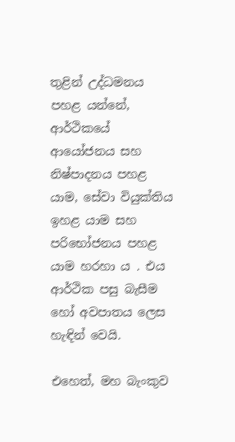තුළින් උද්ධමනය පහළ යන්නේ, ආර්ථිකයේ ආයෝජනය සහ නිෂ්පාදනය පහළ යාම, සේවා වියුක්තිය ඉහළ යාම සහ පරිභෝජනය පහළ යාම හරහා ය . එය ආර්ථික පසු බැසීම හෝ අවපාතය ලෙස හැඳින් වෙයි.

එහෙත්, මහ බැංකුව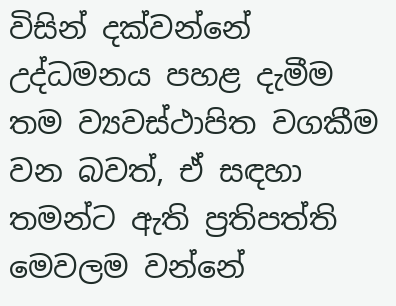විසින් දක්වන්නේ උද්ධමනය පහළ දැමීම තම ව්‍යවස්ථාපිත වගකීම වන බවත්, ඒ සඳහා තමන්ට ඇති ප්‍රතිපත්ති මෙවලම වන්නේ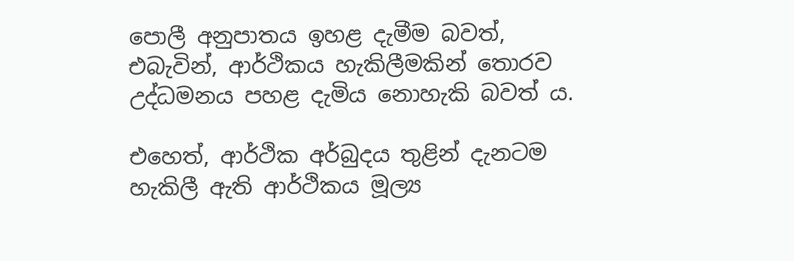පොලී අනුපාතය ඉහළ දැමීම බවත්, එබැවින්, ආර්ථිකය හැකිලීමකින් තොරව උද්ධමනය පහළ දැමිය නොහැකි බවත් ය.

එහෙත්, ආර්ථික අර්බුදය තුළින් දැනටම හැකිලී ඇති ආර්ථිකය මූල්‍ය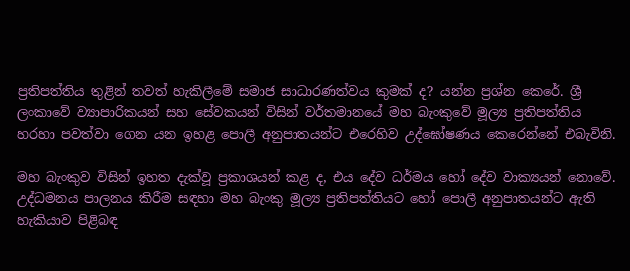ප්‍රතිපත්තිය තුළින් තවත් හැකිලීමේ සමාජ සාධාරණත්වය කුමක් ද? යන්න ප්‍රශ්න කෙරේ. ශ්‍රී ලංකාවේ ව්‍යාපාරිකයන් සහ සේවකයන් විසින් වර්තමානයේ මහ බැංකුවේ මූල්‍ය ප්‍රතිපත්තිය හරහා පවත්වා ගෙන යන ඉහළ පොලී අනුපාතයන්ට එරෙහිව උද්ඝෝෂණය කෙරෙන්නේ එබැවිනි.

මහ බැංකුව විසින් ඉහත දැක්වූ ප්‍රකාශයන් කළ ද, එය දේව ධර්මය හෝ දේව වාක්‍යයන් නොවේ. උද්ධමනය පාලනය කිරීම සඳහා මහ බැංකු මූල්‍ය ප්‍රතිපත්තියට හෝ පොලී අනුපාතයන්ට ඇති හැකියාව පිළිබඳ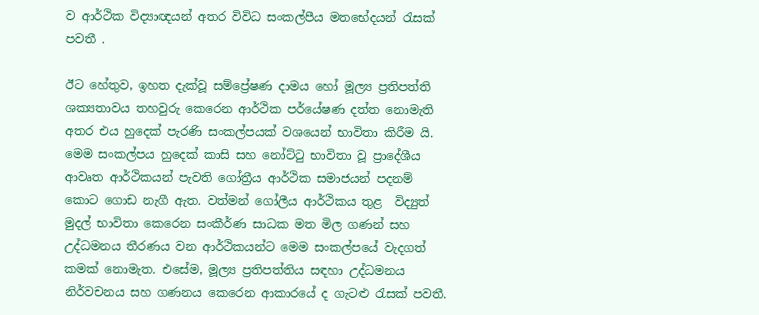ව ආර්ථික විද්‍යාඥයන් අතර විවිධ සංකල්පීය මතභේදයන් රැසක් පවතී .

ඊට හේතුව, ඉහත දැක්වූ සම්ප්‍රේෂණ දාමය හෝ මූල්‍ය ප්‍රතිපත්ති ශක්‍යතාවය තහවුරු කෙරෙන ආර්ථික පර්යේෂණ දත්ත නොමැති අතර එය හුදෙක් පැරණි සංකල්පයක් වශයෙන් භාවිතා කිරීම යි. මෙම සංකල්පය හුදෙක් කාසි සහ නෝට්ටු භාවිතා වූ ප්‍රාදේශීය ආවෘත ආර්ථිකයන් පැවති ගෝත්‍රීය ආර්ථික සමාජයන් පදනම් කොට ගොඩ නැගී ඇත. වත්මන් ගෝලීය ආර්ථිකය තුළ  විද්‍යුත් මුදල් භාවිතා කෙරෙන සංකීර්ණ සාධක මත මිල ගණන් සහ උද්ධමනය තීරණය වන ආර්ථිකයන්ට මෙම සංකල්පයේ වැදගත් කමක් නොමැත. එසේම, මූල්‍ය ප්‍රතිපත්තිය සඳහා උද්ධමනය නිර්වචනය සහ ගණනය කෙරෙන ආකාරයේ ද ගැටළු රැසක් පවතී.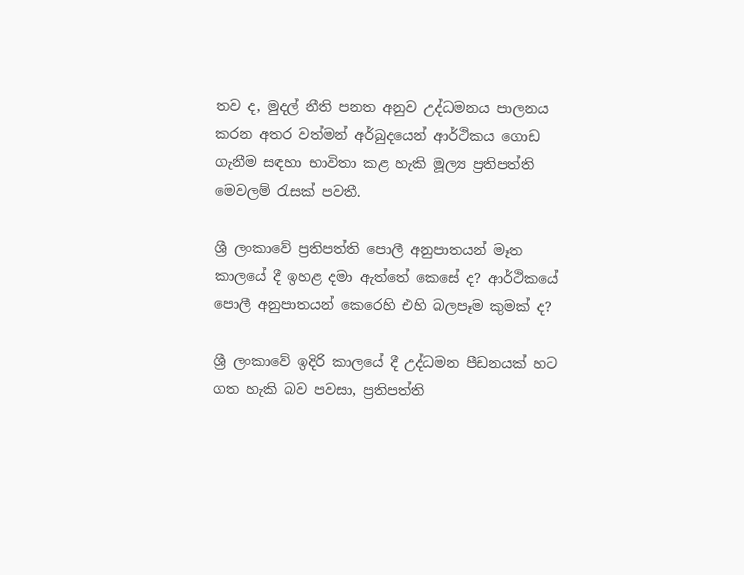තව ද, මුදල් නීති පනත අනුව උද්ධමනය පාලනය කරන අතර වත්මන් අර්බුදයෙන් ආර්ථිකය ගොඩ ගැනීම සඳහා භාවිතා කළ හැකි මූල්‍ය ප්‍රතිපත්ති මෙවලම් රැසක් පවතී.

ශ්‍රී ලංකාවේ ප්‍රතිපත්ති පොලී අනුපාතයන් මෑත කාලයේ දී ඉහළ දමා ඇත්තේ කෙසේ ද? ආර්ථිකයේ පොලී අනුපාතයන් කෙරෙහි එහි බලපෑම කුමක් ද?

ශ්‍රී ලංකාවේ ඉදිරි කාලයේ දී උද්ධමන පීඩනයක් හට ගත හැකි බව පවසා, ප්‍රතිපත්ති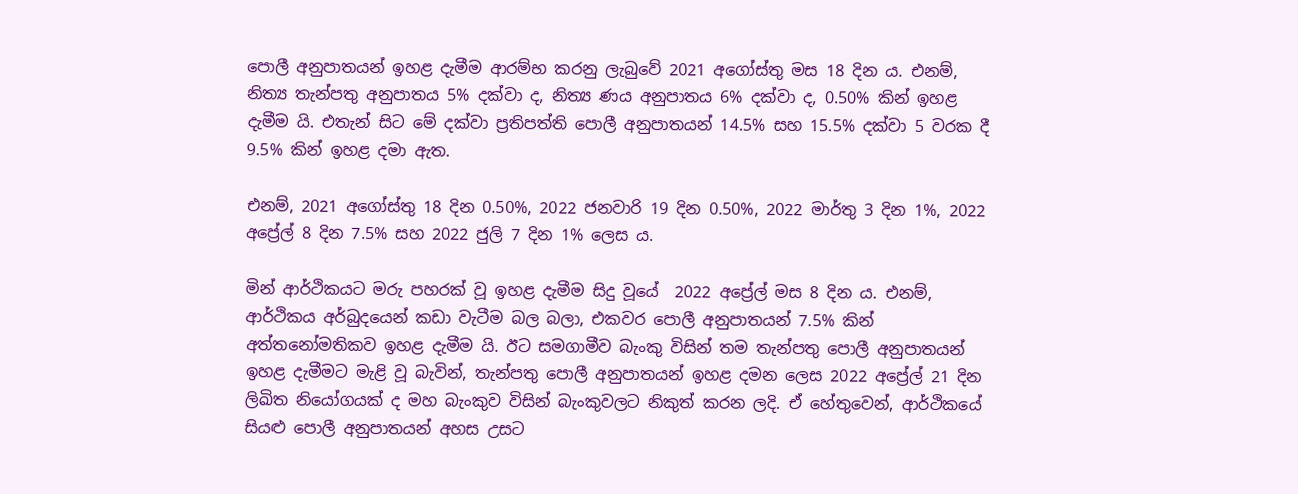පොලී අනුපාතයන් ඉහළ දැමීම ආරම්භ කරනු ලැබුවේ 2021 අගෝස්තු මස 18 දින ය. එනම්, නිත්‍ය තැන්පතු අනුපාතය 5% දක්වා ද, නිත්‍ය ණය අනුපාතය 6% දක්වා ද, 0.50% කින් ඉහළ දැමීම යි. එතැන් සිට මේ දක්වා ප්‍රතිපත්ති පොලී අනුපාතයන් 14.5% සහ 15.5% දක්වා 5 වරක දී 9.5% කින් ඉහළ දමා ඇත.

එනම්, 2021 අගෝස්තු 18 දින 0.50%, 2022 ජනවාරි 19 දින 0.50%, 2022 මාර්තු 3 දින 1%, 2022 අප්‍රේල් 8 දින 7.5% සහ 2022 ජුලි 7 දින 1% ලෙස ය.

මින් ආර්ථිකයට මරු පහරක් වූ ඉහළ දැමීම සිදු වූයේ  2022 අප්‍රේල් මස 8 දින ය. එනම්, ආර්ථිකය අර්බුදයෙන් කඩා වැටීම බල බලා, එකවර පොලී අනුපාතයන් 7.5% කින් අත්තනෝමතිකව ඉහළ දැමීම යි. ඊට සමගාමීව බැංකු විසින් තම තැන්පතු පොලී අනුපාතයන් ඉහළ දැමීමට මැළි වූ බැවින්, තැන්පතු පොලී අනුපාතයන් ඉහළ දමන ලෙස 2022 අප්‍රේල් 21 දින ලිඛිත නියෝගයක් ද මහ බැංකුව විසින් බැංකුවලට නිකුත් කරන ලදි. ඒ හේතුවෙන්, ආර්ථිකයේ සියළු පොලී අනුපාතයන් අහස උසට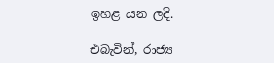ඉහළ යන ලදි.

එබැවින්, රාජ්‍ය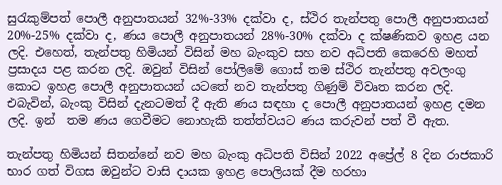සුරැකුම්පත් පොලී අනුපාතයන් 32%-33% දක්වා ද, ස්ථිර තැන්පතු පොලී අනුපාතයන් 20%-25% දක්වා ද, ණය පොලී අනුපාතයන් 28%-30% දක්වා ද ක්ෂණිකව ඉහළ යන ලදි. එහෙත්, තැන්පතු හිමියන් විසින් මහ බැංකුව සහ නව අධිපති කෙරෙහි මහත් ප්‍රසාදය පළ කරන ලදි. ඔවුන් විසින් පෝලිමේ ගොස් තම ස්ථිර තැන්පතු අවලංගු කොට ඉහළ පොලී අනුපාතයන් යටතේ නව තැන්පතු ගිණුම් විවෘත කරන ලදි. එබැවින්, බැංකු විසින් දැනටමත් දී ඇති ණය සඳහා ද පොලී අනුපාතයන් ඉහළ දමන ලදි. ඉන්  තම ණය ගෙවීමට නොහැකි තත්ත්වයට ණය කරුවන් පත් වී ඇත.

තැන්පතු හිමියන් සිතන්නේ නව මහ බැංකු අධිපති විසින් 2022 අප්‍රේල් 8 දින රාජකාරි භාර ගත් විගස ඔවුන්ට වාසි දායක ඉහළ පොලියක් දීම හරහා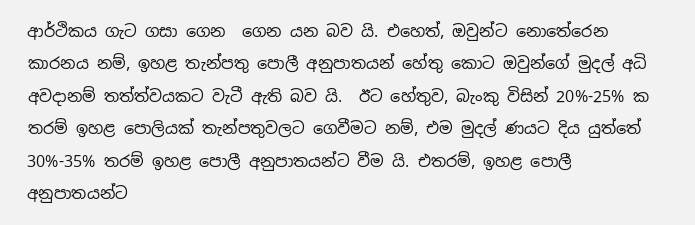ආර්ථිකය ගැට ගසා ගෙන  ගෙන යන බව යි. එහෙත්, ඔවුන්ට නොතේරෙන කාරනය නම්, ඉහළ තැන්පතු පොලී අනුපාතයන් හේතු කොට ඔවුන්ගේ මුදල් අධි අවදානම් තත්ත්වයකට වැටී ඇති බව යි.  ඊට හේතුව, බැංකු විසින් 20%-25% ක තරම් ඉහළ පොලියක් තැන්පතුවලට ගෙවීමට නම්, එම මුදල් ණයට දිය යුත්තේ 30%-35% තරම් ඉහළ පොලී අනුපාතයන්ට වීම යි. එතරම්, ඉහළ පොලී අනුපාතයන්ට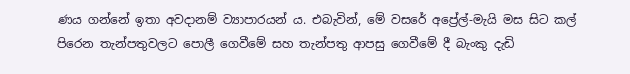ණය ගන්නේ ඉතා අවදානම් ව්‍යාපාරයන් ය. එබැවින්, මේ වසරේ අප්‍රේල්-මැයි මස සිට කල් පිරෙන තැන්පතුවලට පොලී ගෙවීමේ සහ තැන්පතු ආපසු ගෙවීමේ දී බැංකු දැඩි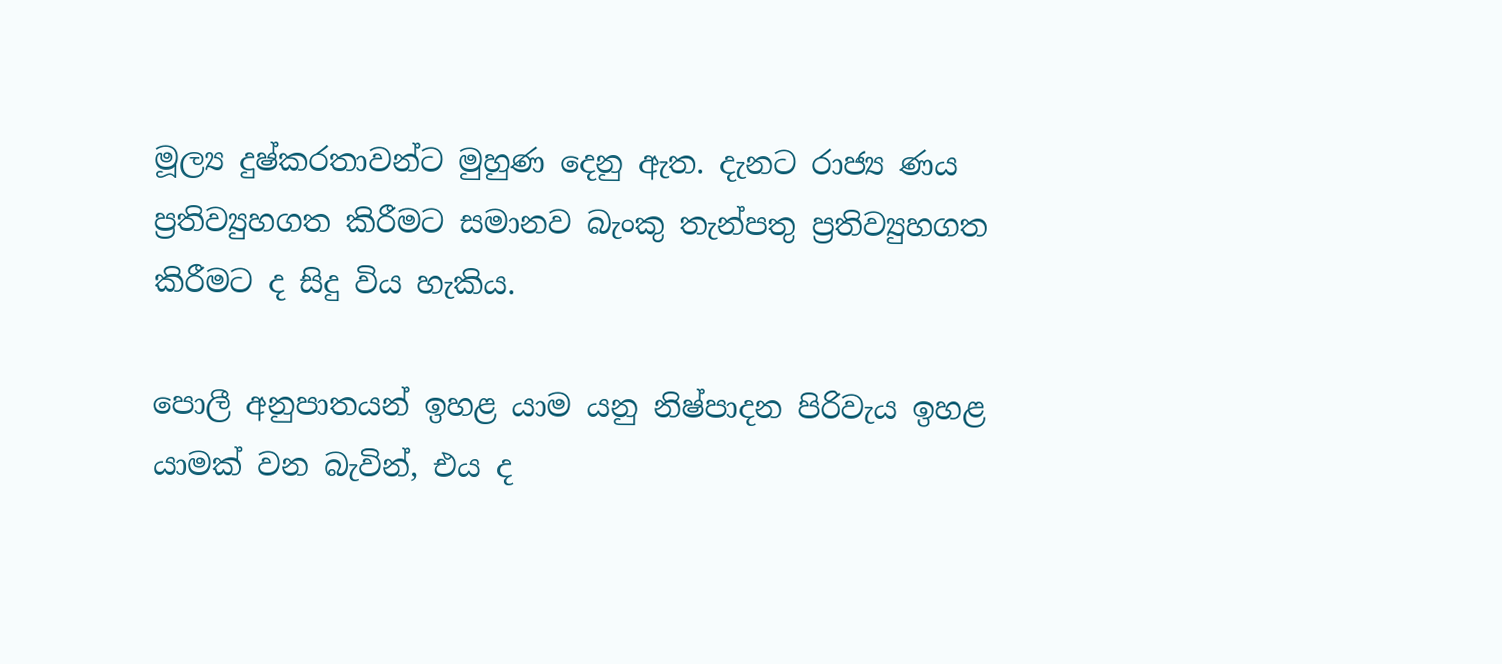මූල්‍ය දුෂ්කරතාවන්ට මුහුණ දෙනු ඇත. දැනට රාජ්‍ය ණය ප්‍රතිව්‍යුහගත කිරීමට සමානව බැංකු තැන්පතු ප්‍රතිව්‍යුහගත කිරීමට ද සිදු විය හැකිය.

පොලී අනුපාතයන් ඉහළ යාම යනු නිෂ්පාදන පිරිවැය ඉහළ යාමක් වන බැවින්, එය ද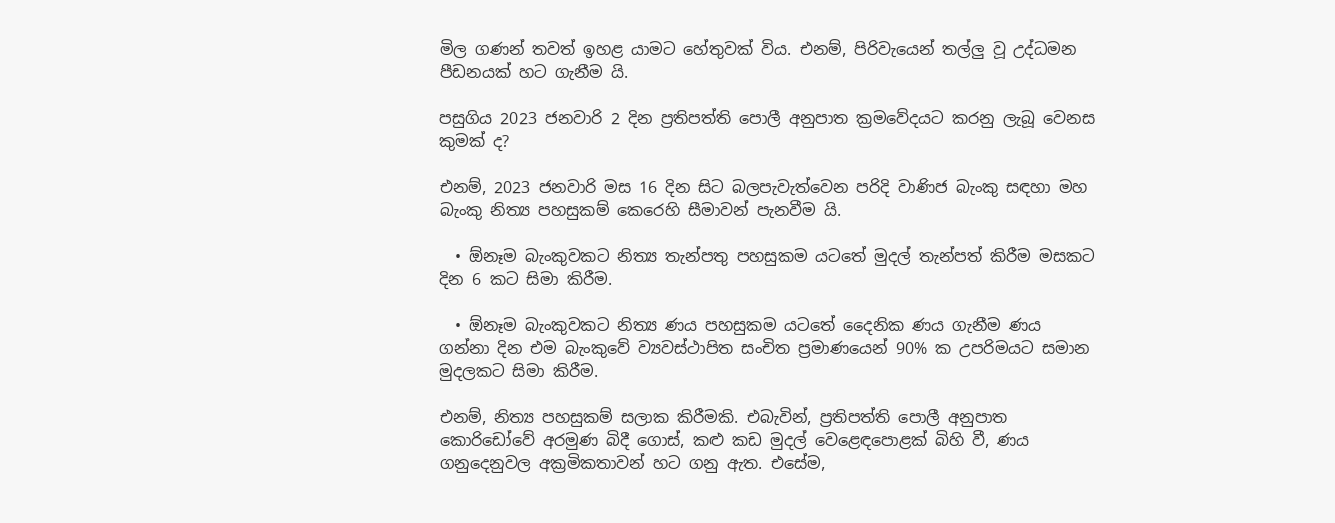මිල ගණන් තවත් ඉහළ යාමට හේතුවක් විය. එනම්, පිරිවැයෙන් තල්ලු වූ උද්ධමන පීඩනයක් හට ගැනීම යි.

පසුගිය 2023 ජනවාරි 2 දින ප්‍රතිපත්ති පොලී අනුපාත ක්‍රමවේදයට කරනු ලැබූ වෙනස කුමක් ද?

එනම්, 2023 ජනවාරි මස 16 දින සිට බලපැවැත්වෙන පරිදි වාණිජ බැංකු සඳහා මහ බැංකු නිත්‍ය පහසුකම් කෙරෙහි සීමාවන් පැනවීම යි.

  • ඕනෑම බැංකුවකට නිත්‍ය තැන්පතු පහසුකම යටතේ මුදල් තැන්පත් කිරීම මසකට දින 6 කට සිමා කිරීම.

  • ඕනෑම බැංකුවකට නිත්‍ය ණය පහසුකම යටතේ දෛනික ණය ගැනීම ණය ගන්නා දින එම බැංකුවේ ව්‍යවස්ථාපිත සංචිත ප්‍රමාණයෙන් 90% ක උපරිමයට සමාන මුදලකට සිමා කිරීම.

එනම්, නිත්‍ය පහසුකම් සලාක කිරීමකි. එබැවින්, ප්‍රතිපත්ති පොලී අනුපාත කොරිඩෝවේ අරමුණ බිදී ගොස්, කළු කඩ මුදල් වෙළෙඳපොළක් බිහි වී, ණය ගනුදෙනුවල අක්‍රමිකතාවන් හට ගනු ඇත. එසේම,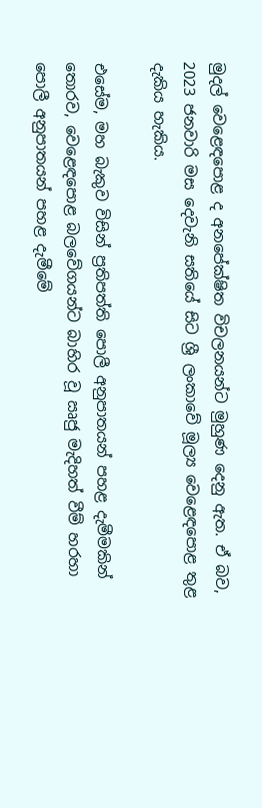මුදල් වෙළෙඳපොළ ද අනපේක්ෂිත විචලනයන්ට මුහුණ දෙනු ඇත. ඒ බව, 2023 ජනවාරි මස දෙවැනි සතියේ සිට ශ්‍රී ලංකාවේ මූල්‍ය වෙළෙඳපොළ තුළ දැකිය හැකිය.

එසේම, මහ බැකුව විසින් ප්‍රතිපත්ති පොලී අනුපාතයන් පහළ දැමීමකින් තොරව, වෙළෙඳපොළ බලවේගයන්ට බාහිර වූ ඍජු මැදිහත් වීම් හරහා පොලී අනුපාතයන් පහළ දැමීමේ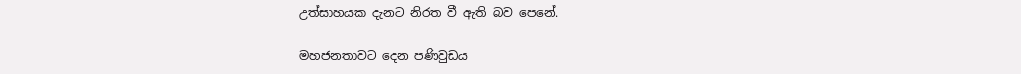උත්සාහයක දැනට නිරත වී ඇති බව පෙනේ.

මහජනතාවට දෙන පණිවුඩය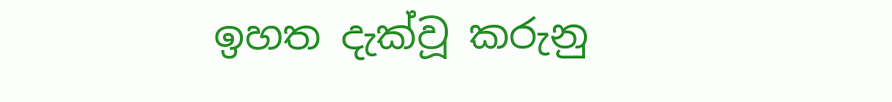ඉහත දැක්වූ කරුනු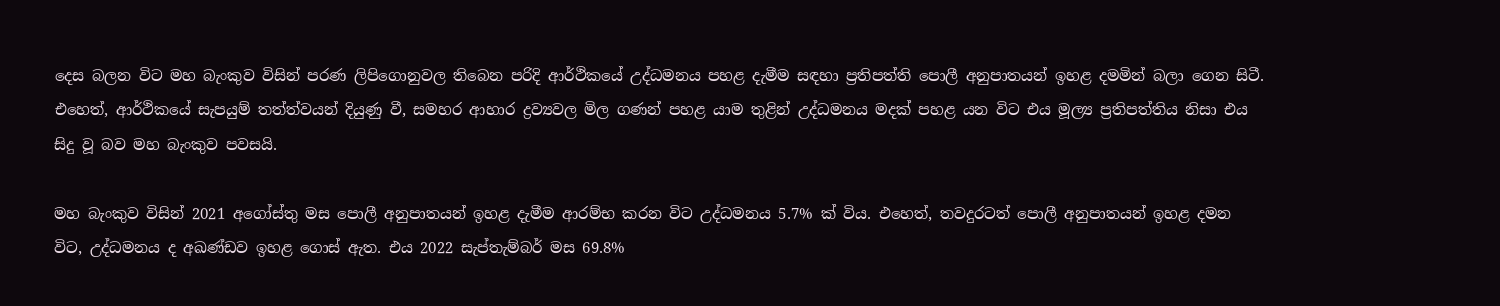දෙස බලන විට මහ බැංකුව විසින් පරණ ලිපිගොනුවල තිබෙන පරිදි ආර්ථිකයේ උද්ධමනය පහළ දැමීම සඳහා ප්‍රතිපත්ති පොලී අනුපාතයන් ඉහළ දමමින් බලා ගෙන සිටී. එහෙත්, ආර්ථිකයේ සැපයුම් තත්ත්වයන් දියුණු වී, සමහර ආහාර ද්‍රව්‍යවල මිල ගණන් පහළ යාම තුළින් උද්ධමනය මදක් පහළ යන විට එය මූල්‍ය ප්‍රතිපත්තිය නිසා එය සිදු වූ බව මහ බැංකුව පවසයි.

මහ බැංකුව විසින් 2021 අගෝස්තු මස පොලී අනුපාතයන් ඉහළ දැමීම ආරම්භ කරන විට උද්ධමනය 5.7% ක් විය. එහෙත්, තවදුරටත් පොලී අනුපාතයන් ඉහළ දමන විට, උද්ධමනය ද අඛණ්ඩව ඉහළ ගොස් ඇත. එය 2022 සැප්තැම්බර් මස 69.8%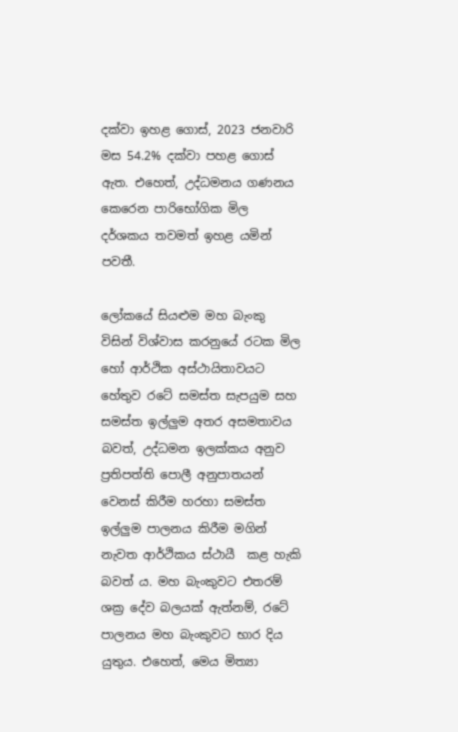දක්වා ඉහළ ගොස්, 2023 ජනවාරි මස 54.2% දක්වා පහළ ගොස් ඇත. එහෙත්, උද්ධමනය ගණනය කෙරෙන පාරිභෝගික මිල දර්ශකය තවමත් ඉහළ යමින් පවතී.

ලෝකයේ සියළුම මහ බැංකු විසින් විශ්වාස කරනුයේ රටක මිල හෝ ආර්ථික අස්ථායිතාවයට හේතුව රටේ සමස්ත සැපයුම සහ සමස්ත ඉල්ලුම අතර අසමතාවය බවත්, උද්ධමන ඉලක්කය අනුව ප්‍රතිපත්ති පොලී අනුපාතයන් වෙනස් කිරීම හරහා සමස්ත ඉල්ලුම පාලනය කිරීම මගින් නැවත ආර්ථිකය ස්ථායී  කළ හැකි බවත් ය. මහ බැංකුවට එතරම් ශක්‍ර දේව බලයක් ඇත්නම්, රටේ පාලනය මහ බැංකුවට භාර දිය යුතුය. එහෙත්, මෙය මිත්‍යා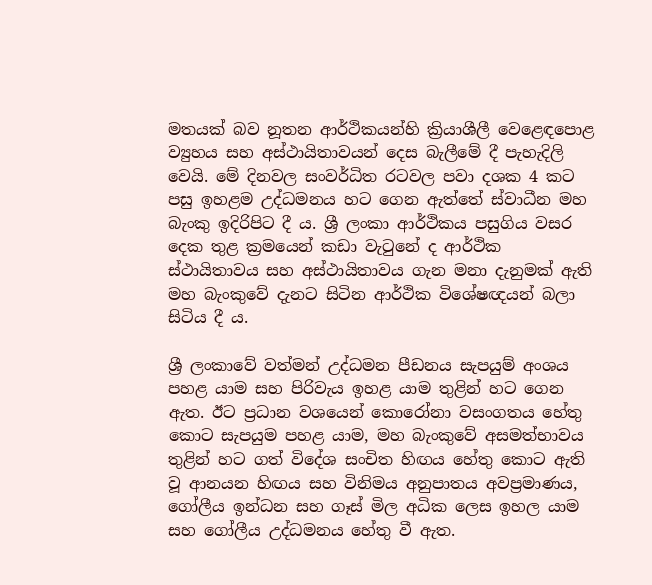මතයක් බව නූතන ආර්ථිකයන්හි ක්‍රියාශීලී වෙළෙඳපොළ ව්‍යුහය සහ අස්ථායිතාවයන් දෙස බැලීමේ දී පැහැදිලි වෙයි. මේ දිනවල සංවර්ධිත රටවල පවා දශක 4 කට පසු ඉහළම උද්ධමනය හට ගෙන ඇත්තේ ස්වාධීන මහ බැංකු ඉදිරිපිට දී ය. ශ්‍රී ලංකා ආර්ථිකය පසුගිය වසර දෙක තුළ ක්‍රමයෙන් කඩා වැටුනේ ද ආර්ථික ස්ථායිතාවය සහ අස්ථායිතාවය ගැන මනා දැනුමක් ඇති මහ බැංකුවේ දැනට සිටින ආර්ථික විශේෂඥයන් බලා සිටිය දී ය.

ශ්‍රී ලංකාවේ වත්මන් උද්ධමන පීඩනය සැපයුම් අංශය පහළ යාම සහ පිරිවැය ඉහළ යාම තුළින් හට ගෙන ඇත. ඊට ප්‍රධාන වශයෙන් කොරෝනා වසංගතය හේතු කොට සැපයුම පහළ යාම, මහ බැංකුවේ අසමත්භාවය තුළින් හට ගත් විදේශ සංචිත හිඟය හේතු කොට ඇති වූ ආනයන හිඟය සහ විනිමය අනුපාතය අවප්‍රමාණය, ගෝලීය ඉන්ධන සහ ගෑස් මිල අධික ලෙස ඉහල යාම සහ ගෝලීය උද්ධමනය හේතු වී ඇත.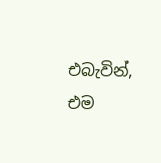එබැවින්, එම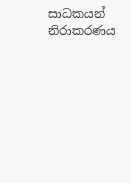සාධකයන් නිරාකරණය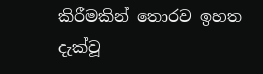කිරීමකින් තොරව ඉහත දැක්වූ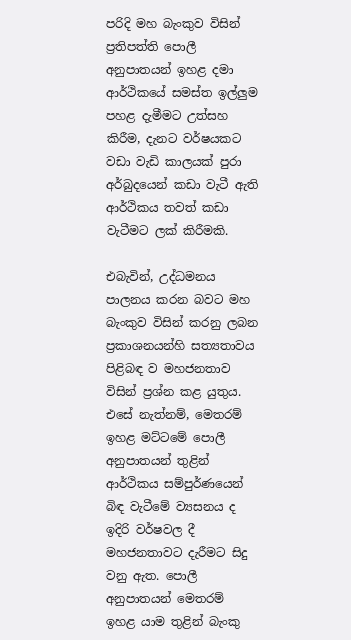පරිදි මහ බැංකුව විසින් ප්‍රතිපත්ති පොලී අනුපාතයන් ඉහළ දමා ආර්ථිකයේ සමස්ත ඉල්ලුම පහළ දැමීමට උත්සහ කිරීම, දැනට වර්ෂයකට වඩා වැඩි කාලයක් පුරා අර්බුදයෙන් කඩා වැටී ඇති ආර්ථිකය තවත් කඩා වැටීමට ලක් කිරීමකි.

එබැවින්, උද්ධමනය පාලනය කරන බවට මහ බැංකුව විසින් කරනු ලබන ප්‍රකාශනයන්හි සත්‍යතාවය පිළිබඳ ව මහජනතාව විසින් ප්‍රශ්න කළ යුතුය. එසේ නැත්නම්, මෙතරම් ඉහළ මට්ටමේ පොලී අනුපාතයන් තුළින් ආර්ථිකය සම්පුර්ණයෙන් බිඳ වැටීමේ ව්‍යසනය ද ඉදිරි වර්ෂවල දී මහජනතාවට දැරීමට සිදු වනු ඇත. පොලී අනුපාතයන් මෙතරම් ඉහළ යාම තුළින් බැංකු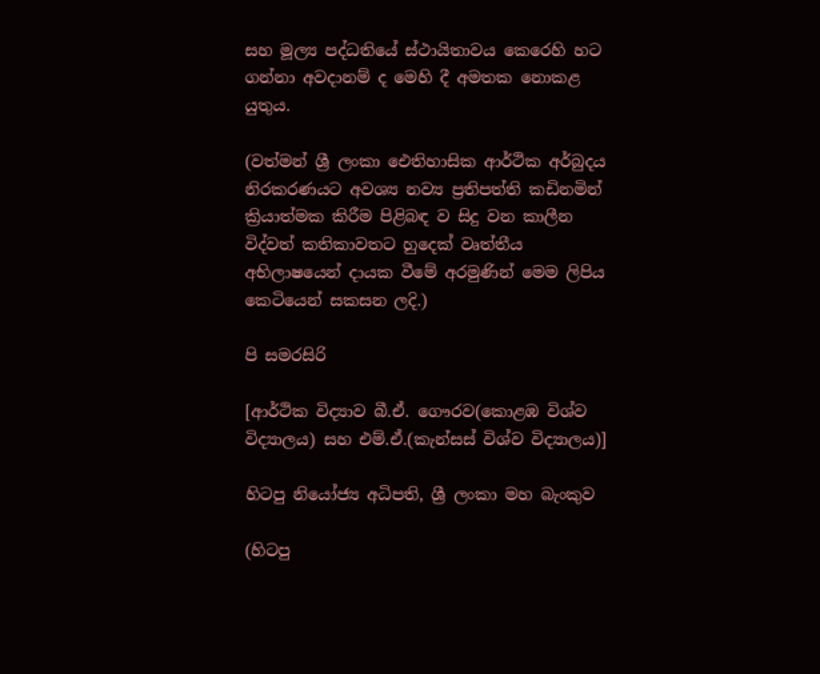සහ මූල්‍ය පද්ධතියේ ස්ථායිතාවය කෙරෙහි හට ගන්නා අවදානම් ද මෙහි දී අමතක නොකළ යුතුය.

(වත්මන් ශ්‍රී ලංකා ඓතිහාසික ආර්ථික අර්බුදය නිරකරණයට අවශ්‍ය නව්‍ය ප්‍රතිපත්ති කඩිනමින් ක්‍රියාත්මක කිරීම පිළිබඳ ව සිදු වන කාලීන විද්වත් කතිකාවතට හුදෙක් වෘත්තීය අභිලාෂයෙන් දායක වීමේ අරමුණින් මෙම ලිපිය කෙටියෙන් සකසන ලදි.)

පි සමරසිරි

[ආර්ථික විද්‍යාව බී.ඒ. ගෞරව(කොළඹ විශ්ව විද්‍යාලය) සහ එම්.ඒ.(කැන්සස් විශ්ව විද්‍යාලය)]

හිටපු නියෝජ්‍ය අධිපති, ශ්‍රී ලංකා මහ බැංකුව

(හිටපු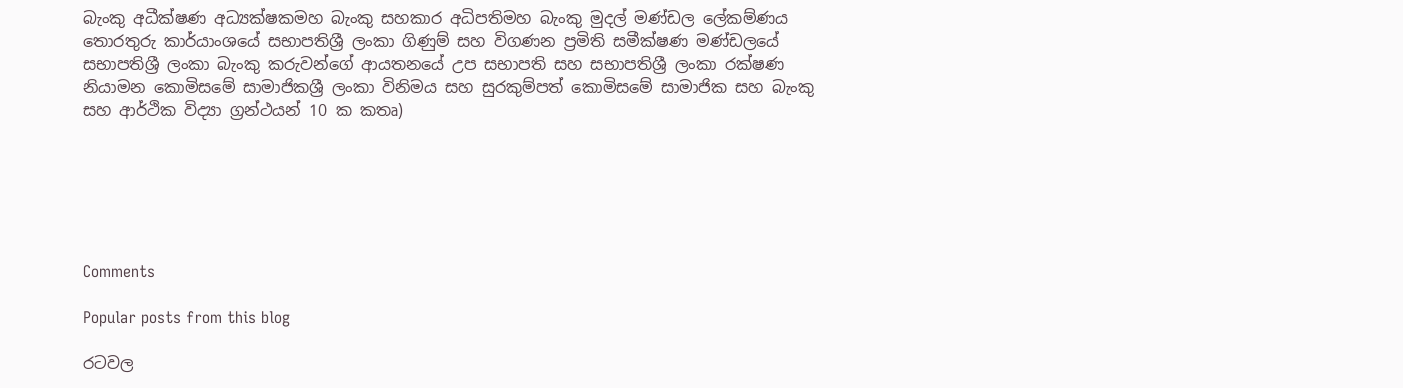බැංකු අධීක්ෂණ අධ්‍යක්ෂකමහ බැංකු සහකාර අධිපතිමහ බැංකු මුදල් මණ්ඩල ලේකම්ණය තොරතුරු කාර්යාංශයේ සභාපතිශ්‍රී ලංකා ගිණුම් සහ විගණන ප්‍රමිති සමීක්ෂණ මණ්ඩලයේ සභාපතිශ්‍රී ලංකා බැංකු කරුවන්ගේ ආයතනයේ උප සභාපති සහ සභාපතිශ්‍රී ලංකා රක්ෂණ නියාමන කොමිසමේ සාමාජිකශ්‍රී ලංකා විනිමය සහ සුරකුම්පත් කොමිසමේ සාමාජික සහ බැංකු සහ ආර්ථික විද්‍යා ග්‍රන්ථයන් 10 ක කතෘ)






Comments

Popular posts from this blog

රටවල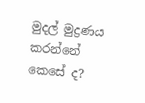මුදල් මුද්‍රණය කරන්නේ කෙසේ ද?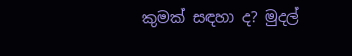කුමක් සඳහා ද? මුදල්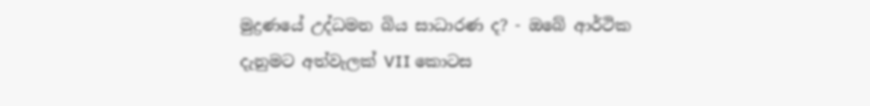මුද්‍රණයේ උද්ධමන බිය සාධාරණ ද? - ඔබේ ආර්ථික දැනුමට අත්වැලක් VII කොටස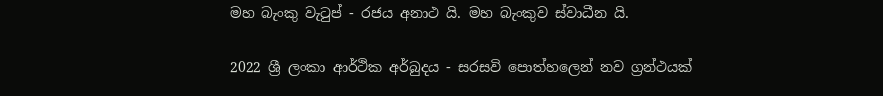මහ බැංකු වැටුප් - රජය අනාථ යි. මහ බැංකුව ස්වාධීන යි.

2022 ශ්‍රී ලංකා ආර්ථික අර්බුදය - සරසවි පොත්හලෙන් නව ග්‍රන්ථයක්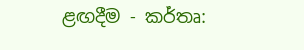ළඟදීම - කර්තෘ: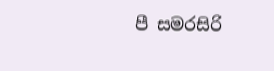පී සමරසිරි